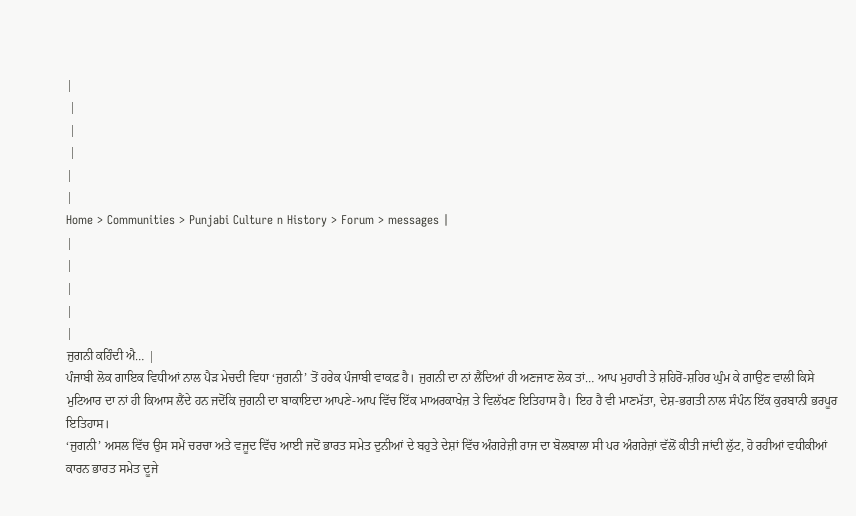|
 |
 |
 |
|
|
Home > Communities > Punjabi Culture n History > Forum > messages |
|
|
|
|
|
ਜੁਗਨੀ ਕਹਿੰਦੀ ਐ… |
ਪੰਜਾਬੀ ਲੋਕ ਗਾਇਕ ਵਿਧੀਆਂ ਨਾਲ ਪੈੜ ਮੇਚਦੀ ਵਿਧਾ ‘ਜੁਗਨੀ’ ਤੋਂ ਹਰੇਕ ਪੰਜਾਬੀ ਵਾਕਫ਼ ਹੈ। ਜੁਗਨੀ ਦਾ ਨਾਂ ਲੈਂਦਿਆਂ ਹੀ ਅਣਜਾਣ ਲੋਕ ਤਾਂ… ਆਪ ਮੁਹਾਰੀ ਤੇ ਸ਼ਹਿਰੋਂ-ਸ਼ਹਿਰ ਘੁੰਮ ਕੇ ਗਾਉਣ ਵਾਲੀ ਕਿਸੇ ਮੁਟਿਆਰ ਦਾ ਨਾਂ ਹੀ ਕਿਆਸ ਲੈਂਦੇ ਹਨ ਜਦੋਂਕਿ ਜੁਗਨੀ ਦਾ ਬਾਕਾਇਦਾ ਆਪਣੇ-ਆਪ ਵਿੱਚ ਇੱਕ ਮਾਅਰਕਾਖੇਜ਼ ਤੇ ਵਿਲੱਖਣ ਇਤਿਹਾਸ ਹੈ। ਇਹ ਹੈ ਵੀ ਮਾਣਮੱਤਾ, ਦੇਸ਼-ਭਗਤੀ ਨਾਲ ਸੰਪੰਨ ਇੱਕ ਕੁਰਬਾਨੀ ਭਰਪੂਰ ਇਤਿਹਾਸ।
‘ਜੁਗਨੀ’ ਅਸਲ ਵਿੱਚ ਉਸ ਸਮੇਂ ਚਰਚਾ ਅਤੇ ਵਜੂਦ ਵਿੱਚ ਆਈ ਜਦੋਂ ਭਾਰਤ ਸਮੇਤ ਦੁਨੀਆਂ ਦੇ ਬਹੁਤੇ ਦੇਸ਼ਾਂ ਵਿੱਚ ਅੰਗਰੇਜ਼ੀ ਰਾਜ ਦਾ ਬੋਲਬਾਲਾ ਸੀ ਪਰ ਅੰਗਰੇਜ਼ਾਂ ਵੱਲੋਂ ਕੀਤੀ ਜਾਂਦੀ ਲੁੱਟ, ਹੋ ਰਹੀਆਂ ਵਧੀਕੀਆਂ ਕਾਰਨ ਭਾਰਤ ਸਮੇਤ ਦੂਜੇ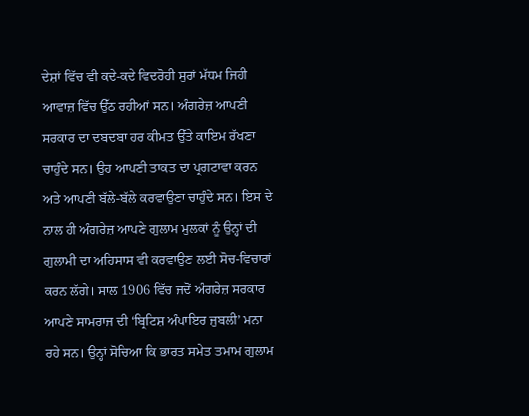ਦੇਸ਼ਾਂ ਵਿੱਚ ਵੀ ਕਦੇ-ਕਦੇ ਵਿਦਰੋਹੀ ਸੁਰਾਂ ਮੱਧਮ ਜਿਹੀ ਆਵਾਜ਼ ਵਿੱਚ ਉੱਠ ਰਹੀਆਂ ਸਨ। ਅੰਗਰੇਜ਼ ਆਪਣੀ ਸਰਕਾਰ ਦਾ ਦਬਦਬਾ ਹਰ ਕੀਮਤ ਉੱਤੇ ਕਾਇਮ ਰੱਖਣਾ ਚਾਹੁੰਦੇ ਸਨ। ਉਹ ਆਪਣੀ ਤਾਕਤ ਦਾ ਪ੍ਰਗਟਾਵਾ ਕਰਨ ਅਤੇ ਆਪਣੀ ਬੱਲੇ-ਬੱਲੇ ਕਰਵਾਉਣਾ ਚਾਹੁੰਦੇ ਸਨ। ਇਸ ਦੇ ਨਾਲ ਹੀ ਅੰਗਰੇਜ਼ ਆਪਣੇ ਗੁਲਾਮ ਮੁਲਕਾਂ ਨੂੰ ਉਨ੍ਹਾਂ ਦੀ ਗੁਲਾਮੀ ਦਾ ਅਹਿਸਾਸ ਵੀ ਕਰਵਾਉਣ ਲਈ ਸੋਚ-ਵਿਚਾਰਾਂ ਕਰਨ ਲੱਗੇ। ਸਾਲ 1906 ਵਿੱਚ ਜਦੋਂ ਅੰਗਰੇਜ਼ ਸਰਕਾਰ ਆਪਣੇ ਸਾਮਰਾਜ ਦੀ ‘ਬ੍ਰਿਟਿਸ਼ ਅੰਪਾਇਰ ਜੁਬਲੀ’ ਮਨਾ ਰਹੇ ਸਨ। ਉਨ੍ਹਾਂ ਸੋਚਿਆ ਕਿ ਭਾਰਤ ਸਮੇਤ ਤਮਾਮ ਗੁਲਾਮ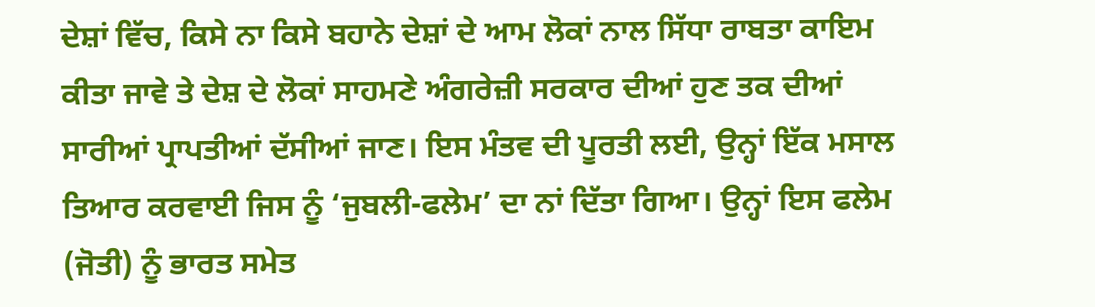ਦੇਸ਼ਾਂ ਵਿੱਚ, ਕਿਸੇ ਨਾ ਕਿਸੇ ਬਹਾਨੇ ਦੇਸ਼ਾਂ ਦੇ ਆਮ ਲੋਕਾਂ ਨਾਲ ਸਿੱਧਾ ਰਾਬਤਾ ਕਾਇਮ ਕੀਤਾ ਜਾਵੇ ਤੇ ਦੇਸ਼ ਦੇ ਲੋਕਾਂ ਸਾਹਮਣੇ ਅੰਗਰੇਜ਼ੀ ਸਰਕਾਰ ਦੀਆਂ ਹੁਣ ਤਕ ਦੀਆਂ ਸਾਰੀਆਂ ਪ੍ਰਾਪਤੀਆਂ ਦੱਸੀਆਂ ਜਾਣ। ਇਸ ਮੰਤਵ ਦੀ ਪੂਰਤੀ ਲਈ, ਉਨ੍ਹਾਂ ਇੱਕ ਮਸਾਲ ਤਿਆਰ ਕਰਵਾਈ ਜਿਸ ਨੂੰ ‘ਜੁਬਲੀ-ਫਲੇਮ’ ਦਾ ਨਾਂ ਦਿੱਤਾ ਗਿਆ। ਉਨ੍ਹਾਂ ਇਸ ਫਲੇਮ (ਜੋਤੀ) ਨੂੰ ਭਾਰਤ ਸਮੇਤ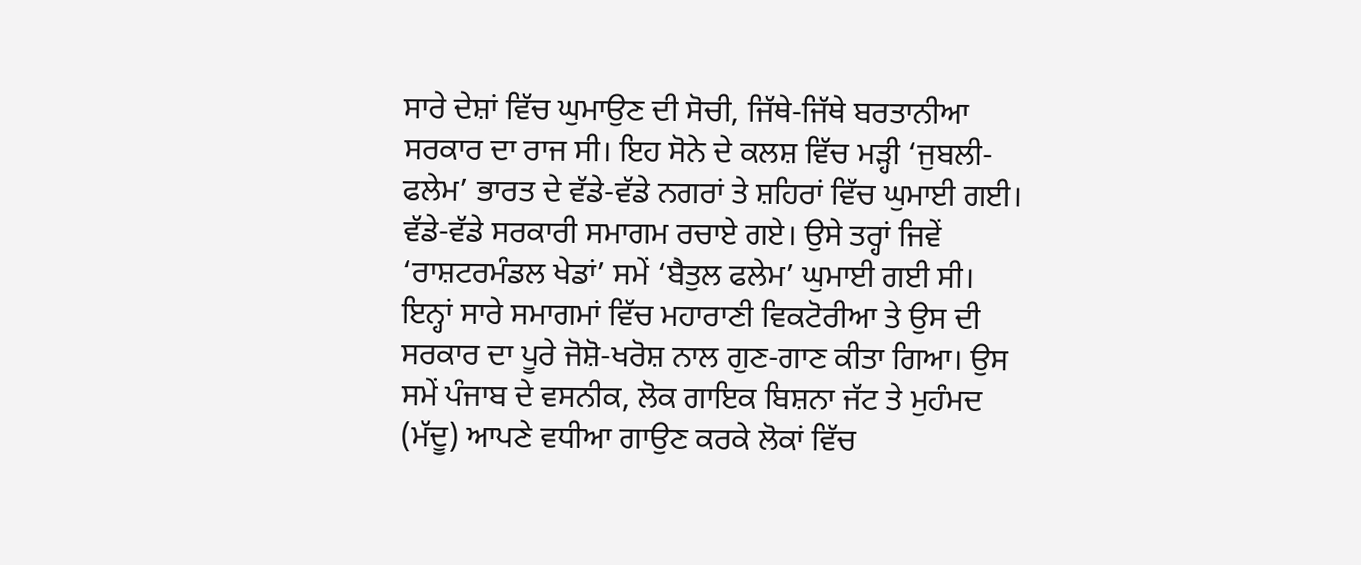ਸਾਰੇ ਦੇਸ਼ਾਂ ਵਿੱਚ ਘੁਮਾਉਣ ਦੀ ਸੋਚੀ, ਜਿੱਥੇ-ਜਿੱਥੇ ਬਰਤਾਨੀਆ ਸਰਕਾਰ ਦਾ ਰਾਜ ਸੀ। ਇਹ ਸੋਨੇ ਦੇ ਕਲਸ਼ ਵਿੱਚ ਮੜ੍ਹੀ ‘ਜੁਬਲੀ-ਫਲੇਮ’ ਭਾਰਤ ਦੇ ਵੱਡੇ-ਵੱਡੇ ਨਗਰਾਂ ਤੇ ਸ਼ਹਿਰਾਂ ਵਿੱਚ ਘੁਮਾਈ ਗਈ। ਵੱਡੇ-ਵੱਡੇ ਸਰਕਾਰੀ ਸਮਾਗਮ ਰਚਾਏ ਗਏ। ਉਸੇ ਤਰ੍ਹਾਂ ਜਿਵੇਂ ‘ਰਾਸ਼ਟਰਮੰਡਲ ਖੇਡਾਂ’ ਸਮੇਂ ‘ਬੈਤੁਲ ਫਲੇਮ’ ਘੁਮਾਈ ਗਈ ਸੀ। ਇਨ੍ਹਾਂ ਸਾਰੇ ਸਮਾਗਮਾਂ ਵਿੱਚ ਮਹਾਰਾਣੀ ਵਿਕਟੋਰੀਆ ਤੇ ਉਸ ਦੀ ਸਰਕਾਰ ਦਾ ਪੂਰੇ ਜੋਸ਼ੋ-ਖਰੋਸ਼ ਨਾਲ ਗੁਣ-ਗਾਣ ਕੀਤਾ ਗਿਆ। ਉਸ ਸਮੇਂ ਪੰਜਾਬ ਦੇ ਵਸਨੀਕ, ਲੋਕ ਗਾਇਕ ਬਿਸ਼ਨਾ ਜੱਟ ਤੇ ਮੁਹੰਮਦ (ਮੱਦੂ) ਆਪਣੇ ਵਧੀਆ ਗਾਉਣ ਕਰਕੇ ਲੋਕਾਂ ਵਿੱਚ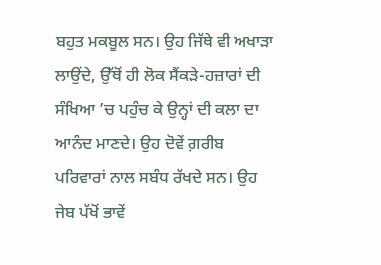ਬਹੁਤ ਮਕਬੂਲ ਸਨ। ਉਹ ਜਿੱਥੇ ਵੀ ਅਖਾੜਾ ਲਾਉਂਦੇ, ਉੱਥੋਂ ਹੀ ਲੋਕ ਸੈਂਕੜੇ-ਹਜ਼ਾਰਾਂ ਦੀ ਸੰਖਿਆ ’ਚ ਪਹੁੰਚ ਕੇ ਉਨ੍ਹਾਂ ਦੀ ਕਲਾ ਦਾ ਆਨੰਦ ਮਾਣਦੇ। ਉਹ ਦੋਵੇਂ ਗ਼ਰੀਬ ਪਰਿਵਾਰਾਂ ਨਾਲ ਸਬੰਧ ਰੱਖਦੇ ਸਨ। ਉਹ ਜੇਬ ਪੱਖੋਂ ਭਾਵੇਂ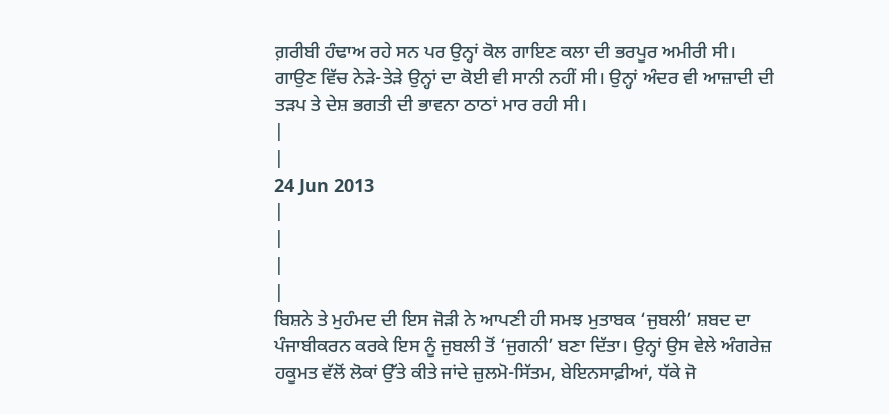ਗ਼ਰੀਬੀ ਹੰਢਾਅ ਰਹੇ ਸਨ ਪਰ ਉਨ੍ਹਾਂ ਕੋਲ ਗਾਇਣ ਕਲਾ ਦੀ ਭਰਪੂਰ ਅਮੀਰੀ ਸੀ। ਗਾਉਣ ਵਿੱਚ ਨੇੜੇ-ਤੇੜੇ ਉਨ੍ਹਾਂ ਦਾ ਕੋਈ ਵੀ ਸਾਨੀ ਨਹੀਂ ਸੀ। ਉਨ੍ਹਾਂ ਅੰਦਰ ਵੀ ਆਜ਼ਾਦੀ ਦੀ ਤੜਪ ਤੇ ਦੇਸ਼ ਭਗਤੀ ਦੀ ਭਾਵਨਾ ਠਾਠਾਂ ਮਾਰ ਰਹੀ ਸੀ।
|
|
24 Jun 2013
|
|
|
|
ਬਿਸ਼ਨੇ ਤੇ ਮੁਹੰਮਦ ਦੀ ਇਸ ਜੋੜੀ ਨੇ ਆਪਣੀ ਹੀ ਸਮਝ ਮੁਤਾਬਕ ‘ਜੁਬਲੀ’ ਸ਼ਬਦ ਦਾ ਪੰਜਾਬੀਕਰਨ ਕਰਕੇ ਇਸ ਨੂੰ ਜੁਬਲੀ ਤੋਂ ‘ਜੁਗਨੀ’ ਬਣਾ ਦਿੱਤਾ। ਉਨ੍ਹਾਂ ਉਸ ਵੇਲੇ ਅੰਗਰੇਜ਼ ਹਕੂਮਤ ਵੱਲੋਂ ਲੋਕਾਂ ਉੱਤੇ ਕੀਤੇ ਜਾਂਦੇ ਜ਼ੁਲਮੋ-ਸਿੱਤਮ, ਬੇਇਨਸਾਫ਼ੀਆਂ, ਧੱਕੇ ਜੋ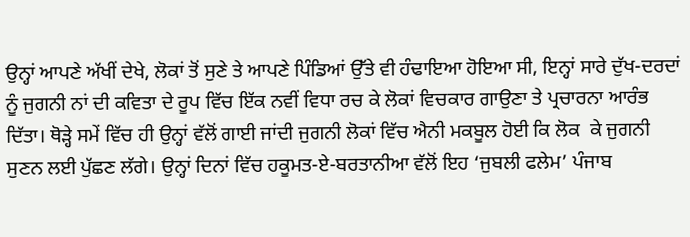ਉਨ੍ਹਾਂ ਆਪਣੇ ਅੱਖੀਂ ਦੇਖੇ, ਲੋਕਾਂ ਤੋਂ ਸੁਣੇ ਤੇ ਆਪਣੇ ਪਿੰਡਿਆਂ ਉੱਤੇ ਵੀ ਹੰਢਾਇਆ ਹੋਇਆ ਸੀ, ਇਨ੍ਹਾਂ ਸਾਰੇ ਦੁੱਖ-ਦਰਦਾਂ ਨੂੰ ਜੁਗਨੀ ਨਾਂ ਦੀ ਕਵਿਤਾ ਦੇ ਰੂਪ ਵਿੱਚ ਇੱਕ ਨਵੀਂ ਵਿਧਾ ਰਚ ਕੇ ਲੋਕਾਂ ਵਿਚਕਾਰ ਗਾਉਣਾ ਤੇ ਪ੍ਰਚਾਰਨਾ ਆਰੰਭ ਦਿੱਤਾ। ਥੋੜ੍ਹੇ ਸਮੇਂ ਵਿੱਚ ਹੀ ਉਨ੍ਹਾਂ ਵੱਲੋਂ ਗਾਈ ਜਾਂਦੀ ਜੁਗਨੀ ਲੋਕਾਂ ਵਿੱਚ ਐਨੀ ਮਕਬੂਲ ਹੋਈ ਕਿ ਲੋਕ  ਕੇ ਜੁਗਨੀ ਸੁਣਨ ਲਈ ਪੁੱਛਣ ਲੱਗੇ। ਉਨ੍ਹਾਂ ਦਿਨਾਂ ਵਿੱਚ ਹਕੂਮਤ-ਏ-ਬਰਤਾਨੀਆ ਵੱਲੋਂ ਇਹ ‘ਜੁਬਲੀ ਫਲੇਮ’ ਪੰਜਾਬ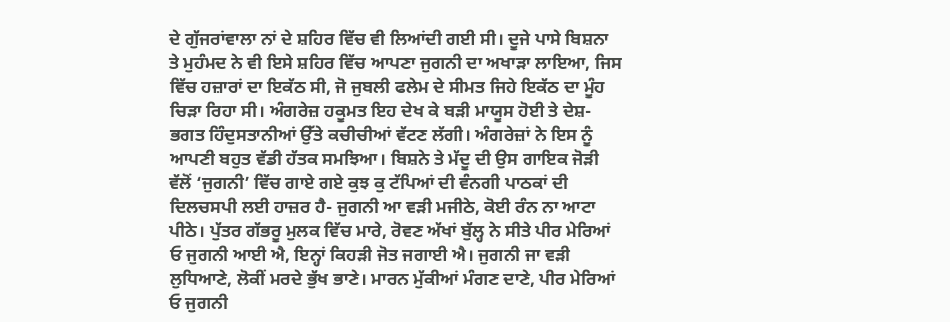ਦੇ ਗੁੱਜਰਾਂਵਾਲਾ ਨਾਂ ਦੇ ਸ਼ਹਿਰ ਵਿੱਚ ਵੀ ਲਿਆਂਦੀ ਗਈ ਸੀ। ਦੂਜੇ ਪਾਸੇ ਬਿਸ਼ਨਾ ਤੇ ਮੁਹੰਮਦ ਨੇ ਵੀ ਇਸੇ ਸ਼ਹਿਰ ਵਿੱਚ ਆਪਣਾ ਜੁਗਨੀ ਦਾ ਅਖਾੜਾ ਲਾਇਆ, ਜਿਸ ਵਿੱਚ ਹਜ਼ਾਰਾਂ ਦਾ ਇਕੱਠ ਸੀ, ਜੋ ਜੁਬਲੀ ਫਲੇਮ ਦੇ ਸੀਮਤ ਜਿਹੇ ਇਕੱਠ ਦਾ ਮੂੰਹ ਚਿੜਾ ਰਿਹਾ ਸੀ। ਅੰਗਰੇਜ਼ ਹਕੂਮਤ ਇਹ ਦੇਖ ਕੇ ਬੜੀ ਮਾਯੂਸ ਹੋਈ ਤੇ ਦੇਸ਼-ਭਗਤ ਹਿੰਦੁਸਤਾਨੀਆਂ ਉੱਤੇ ਕਚੀਚੀਆਂ ਵੱਟਣ ਲੱਗੀ। ਅੰਗਰੇਜ਼ਾਂ ਨੇ ਇਸ ਨੂੰ ਆਪਣੀ ਬਹੁਤ ਵੱਡੀ ਹੱਤਕ ਸਮਝਿਆ। ਬਿਸ਼ਨੇ ਤੇ ਮੱਦੂ ਦੀ ਉਸ ਗਾਇਕ ਜੋੜੀ ਵੱਲੋਂ ‘ਜੁਗਨੀ’ ਵਿੱਚ ਗਾਏ ਗਏ ਕੁਝ ਕੁ ਟੱਪਿਆਂ ਦੀ ਵੰਨਗੀ ਪਾਠਕਾਂ ਦੀ ਦਿਲਚਸਪੀ ਲਈ ਹਾਜ਼ਰ ਹੈ- ਜੁਗਨੀ ਆ ਵੜੀ ਮਜੀਠੇ, ਕੋਈ ਰੰਨ ਨਾ ਆਟਾ ਪੀਠੇ। ਪੁੱਤਰ ਗੱਭਰੂ ਮੁਲਕ ਵਿੱਚ ਮਾਰੇ, ਰੋਵਣ ਅੱਖਾਂ ਬੁੱਲ੍ਹ ਨੇ ਸੀਤੇ ਪੀਰ ਮੇਰਿਆਂ ਓ ਜੁਗਨੀ ਆਈ ਐ, ਇਨ੍ਹਾਂ ਕਿਹੜੀ ਜੋਤ ਜਗਾਈ ਐ। ਜੁਗਨੀ ਜਾ ਵੜੀ ਲੁਧਿਆਣੇ, ਲੋਕੀਂ ਮਰਦੇ ਭੁੱਖ ਭਾਣੇ। ਮਾਰਨ ਮੁੱਕੀਆਂ ਮੰਗਣ ਦਾਣੇ, ਪੀਰ ਮੇਰਿਆਂ ਓ ਜੁਗਨੀ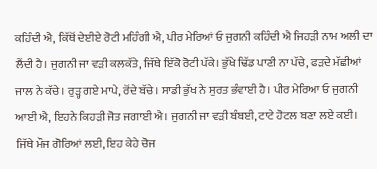ਕਹਿੰਦੀ ਐ, ਕਿੱਥੋਂ ਦੇਈਏ ਰੋਟੀ ਮਹਿੰਗੀ ਐ, ਪੀਰ ਮੇਰਿਆਂ ਓ ਜੁਗਨੀ ਕਹਿੰਦੀ ਐ ਜਿਹੜੀ ਨਾਮ ਅਲੀ ਦਾ ਲੈਂਦੀ ਹੈ। ਜੁਗਨੀ ਜਾ ਵੜੀ ਕਲਕੱਤੇ, ਜਿੱਥੇ ਇੱਕੋ ਰੋਟੀ ਪੱਕੇ। ਭੁੱਖੇ ਢਿੱਡ ਪਾਣੀ ਨਾ ਪੱਚੇ, ਫੜਦੇ ਮੱਛੀਆਂ ਜਾਲ ਨੇ ਕੱਚੇ। ਰੁੜ੍ਹ ਗਏ ਮਾਪੇ, ਰੋਂਦੇ ਬੱਚੇ। ਸਾਡੀ ਭੁੱਖ ਨੇ ਸੁਰਤ ਭੰਵਾਈ ਹੈ। ਪੀਰ ਮੇਰਿਆ ਓ ਜੁਗਨੀ ਆਈ ਐ, ਇਹਨੇ ਕਿਹੜੀ ਜੋਤ ਜਗਾਈ ਐ। ਜੁਗਨੀ ਜਾ ਵੜੀ ਬੰਬਈ, ਟਾਟੇ ਹੋਟਲ ਬਣਾ ਲਏ ਕਈ। ਜਿੱਥੇ ਮੌਜ ਗੋਰਿਆਂ ਲਈ, ਇਹ ਕੇਹੇ ਚੋਜ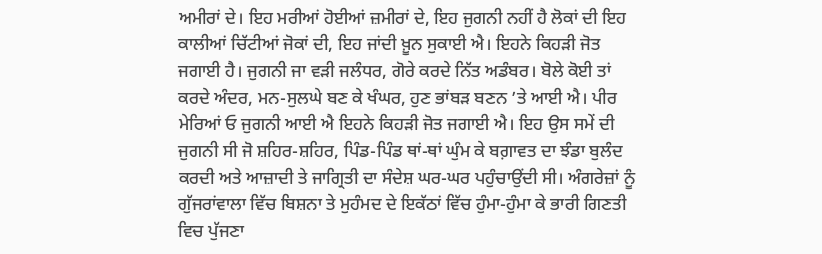ਅਮੀਰਾਂ ਦੇ। ਇਹ ਮਰੀਆਂ ਹੋਈਆਂ ਜ਼ਮੀਰਾਂ ਦੇ, ਇਹ ਜੁਗਨੀ ਨਹੀਂ ਹੈ ਲੋਕਾਂ ਦੀ ਇਹ ਕਾਲੀਆਂ ਚਿੱਟੀਆਂ ਜੋਕਾਂ ਦੀ, ਇਹ ਜਾਂਦੀ ਖ਼ੂਨ ਸੁਕਾਈ ਐ। ਇਹਨੇ ਕਿਹੜੀ ਜੋਤ ਜਗਾਈ ਹੈ। ਜੁਗਨੀ ਜਾ ਵੜੀ ਜਲੰਧਰ, ਗੋਰੇ ਕਰਦੇ ਨਿੱਤ ਅਡੰਬਰ। ਬੋਲੇ ਕੋਈ ਤਾਂ ਕਰਦੇ ਅੰਦਰ, ਮਨ-ਸੁਲਘੇ ਬਣ ਕੇ ਖੰਘਰ, ਹੁਣ ਭਾਂਬੜ ਬਣਨ ’ਤੇ ਆਈ ਐ। ਪੀਰ ਮੇਰਿਆਂ ਓ ਜੁਗਨੀ ਆਈ ਐ ਇਹਨੇ ਕਿਹੜੀ ਜੋਤ ਜਗਾਈ ਐ। ਇਹ ਉਸ ਸਮੇਂ ਦੀ ਜੁਗਨੀ ਸੀ ਜੋ ਸ਼ਹਿਰ-ਸ਼ਹਿਰ, ਪਿੰਡ-ਪਿੰਡ ਥਾਂ-ਥਾਂ ਘੁੰਮ ਕੇ ਬਗ਼ਾਵਤ ਦਾ ਝੰਡਾ ਬੁਲੰਦ ਕਰਦੀ ਅਤੇ ਆਜ਼ਾਦੀ ਤੇ ਜਾਗ੍ਰਿਤੀ ਦਾ ਸੰਦੇਸ਼ ਘਰ-ਘਰ ਪਹੁੰਚਾਉਂਦੀ ਸੀ। ਅੰਗਰੇਜ਼ਾਂ ਨੂੰ ਗੁੱਜਰਾਂਵਾਲਾ ਵਿੱਚ ਬਿਸ਼ਨਾ ਤੇ ਮੁਹੰਮਦ ਦੇ ਇਕੱਠਾਂ ਵਿੱਚ ਹੁੰਮਾ-ਹੁੰਮਾ ਕੇ ਭਾਰੀ ਗਿਣਤੀ ਵਿਚ ਪੁੱਜਣਾ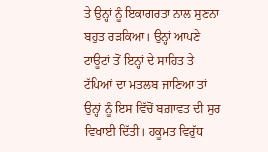ਤੇ ਉਨ੍ਹਾਂ ਨੂੰ ਇਕਾਗਰਤਾ ਨਾਲ ਸੁਣਨਾ ਬਹੁਤ ਰੜਕਿਆ। ਉਨ੍ਹਾਂ ਆਪਣੇ ਟਾਊਟਾਂ ਤੋਂ ਇਨ੍ਹਾਂ ਦੇ ਸਾਹਿਤ ਤੇ ਟੱਪਿਆਂ ਦਾ ਮਤਲਬ ਜਾਣਿਆ ਤਾਂ ਉਨ੍ਹਾਂ ਨੂੰ ਇਸ ਵਿੱਚੋਂ ਬਗ਼ਾਵਤ ਦੀ ਸੁਰ ਵਿਖਾਈ ਦਿੱਤੀ। ਹਕੂਮਤ ਵਿਰੁੱਧ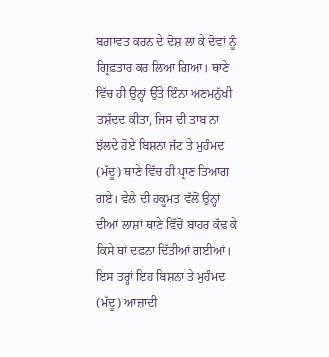ਬਗ਼ਾਵਤ ਕਰਨ ਦੇ ਦੋਸ਼ ਲਾ ਕੇ ਦੋਵਾਂ ਨੂੰ ਗ੍ਰਿਫ਼ਤਾਰ ਕਰ ਲਿਆ ਗਿਆ। ਥਾਣੇ ਵਿੱਚ ਹੀ ਉਨ੍ਹਾਂ ਉੱਤੇ ਇੰਨਾ ਅਣਮਨੁੱਖੀ ਤਸ਼ੱਦਦ ਕੀਤਾ, ਜਿਸ ਦੀ ਤਾਬ ਨਾ ਝੱਲਦੇ ਹੋਏ ਬਿਸ਼ਨਾ ਜੱਟ ਤੇ ਮੁਹੰਮਦ (ਮੱਦੂ) ਥਾਣੇ ਵਿੱਚ ਹੀ ਪ੍ਰਾਣ ਤਿਆਗ ਗਏ। ਵੇਲੇ ਦੀ ਹਕੂਮਤ ਵੱਲੋਂ ਉਨ੍ਹਾਂ ਦੀਆਂ ਲਾਸ਼ਾਂ ਥਾਣੇ ਵਿੱਚੋਂ ਬਾਹਰ ਕੱਢ ਕੇ ਕਿਸੇ ਥਾਂ ਦਫ਼ਨਾ ਦਿੱਤੀਆਂ ਗਈਆਂ। ਇਸ ਤਰ੍ਹਾਂ ਇਹ ਬਿਸ਼ਨਾ ਤੇ ਮੁਹੰਮਦ (ਮੱਦੂ) ਆਜ਼ਾਦੀ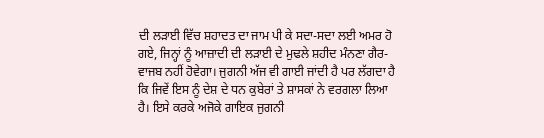ਦੀ ਲੜਾਈ ਵਿੱਚ ਸ਼ਹਾਦਤ ਦਾ ਜਾਮ ਪੀ ਕੇ ਸਦਾ-ਸਦਾ ਲਈ ਅਮਰ ਹੋ ਗਏ, ਜਿਨ੍ਹਾਂ ਨੂੰ ਆਜ਼ਾਦੀ ਦੀ ਲੜਾਈ ਦੇ ਮੁਢਲੇ ਸ਼ਹੀਦ ਮੰਨਣਾ ਗੈਰ-ਵਾਜਬ ਨਹੀਂ ਹੋਵੇਗਾ। ਜੁਗਨੀ ਅੱਜ ਵੀ ਗਾਈ ਜਾਂਦੀ ਹੈ ਪਰ ਲੱਗਦਾ ਹੈ ਕਿ ਜਿਵੇਂ ਇਸ ਨੂੰ ਦੇਸ਼ ਦੇ ਧਨ ਕੁਬੇਰਾਂ ਤੇ ਸ਼ਾਸਕਾਂ ਨੇ ਵਰਗਲਾ ਲਿਆ ਹੈ। ਇਸੇ ਕਰਕੇ ਅਜੋਕੇ ਗਾਇਕ ਜੁਗਨੀ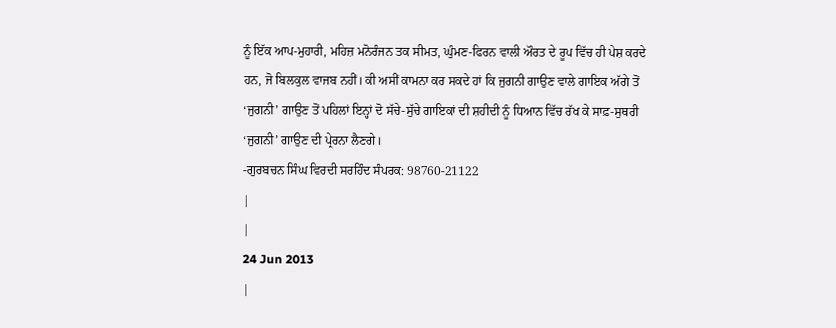ਨੂੰ ਇੱਕ ਆਪ-ਮੁਹਾਰੀ, ਮਹਿਜ਼ ਮਨੋਰੰਜਨ ਤਕ ਸੀਮਤ, ਘੁੰਮਣ-ਫਿਰਨ ਵਾਲੀ ਔਰਤ ਦੇ ਰੂਪ ਵਿੱਚ ਹੀ ਪੇਸ਼ ਕਰਦੇ ਹਨ, ਜੋ ਬਿਲਕੁਲ ਵਾਜਬ ਨਹੀਂ। ਕੀ ਅਸੀਂ ਕਾਮਨਾ ਕਰ ਸਕਦੇ ਹਾਂ ਕਿ ਜੁਗਨੀ ਗਾਉਣ ਵਾਲੇ ਗਾਇਕ ਅੱਗੇ ਤੋਂ ‘ਜੁਗਨੀ’ ਗਾਉਣ ਤੋਂ ਪਹਿਲਾਂ ਇਨ੍ਹਾਂ ਦੋ ਸੱਚੇ-ਸੁੱਚੇ ਗਾਇਕਾਂ ਦੀ ਸ਼ਹੀਦੀ ਨੂੰ ਧਿਆਨ ਵਿੱਚ ਰੱਖ ਕੇ ਸਾਫ਼-ਸੁਥਰੀ ‘ਜੁਗਨੀ’ ਗਾਉਣ ਦੀ ਪ੍ਰੇਰਨਾ ਲੈਣਗੇ।
-ਗੁਰਬਚਨ ਸਿੰਘ ਵਿਰਦੀ ਸਰਹਿੰਦ ਸੰਪਰਕ: 98760-21122
|
|
24 Jun 2013
|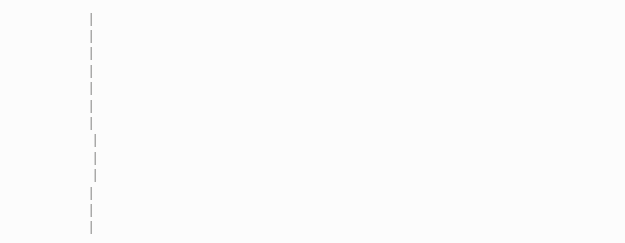|
|
|
|
|
|
|
 |
 |
 |
|
|
|